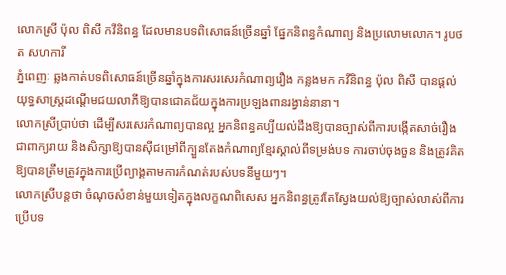លោកស្រី ប៉ុល ពិសី កវីនិពន្ធ ដែលមានបទពិសោធន៍ច្រើនឆ្នាំ ផ្នែកនិពន្ធកំណាព្យ និងប្រលោមលោក។ រូបថត សហការី
ភ្នំពេញៈ ឆ្លងកាត់បទពិសោធន៍ច្រើនឆ្នាំក្នុងការសរសេរកំណាព្យរឿង កន្លងមក កវីនិពន្ធ ប៉ុល ពិសី បានផ្ដល់យុទ្ធសាស្ត្រដណ្ដើមជយលាភីឱ្យបានជោគជ័យក្នុងការប្រឡងពានរង្វាន់នានា។
លោកស្រីប្រាប់ថា ដើម្បីសរសេរកំណាព្យបានល្អ អ្នកនិពន្ធគប្បីយល់ដឹងឱ្យបានច្បាស់ពីការបង្កើតសាច់រឿងជាពាក្យរាយ និងសិក្សាឱ្យបានស៊ីជម្រៅពីក្បួនតែងកំណាព្យខ្មែរស្គាល់ពីទម្រង់បទ ការចាប់ចុងចួន និងត្រូវគិតឱ្យបានត្រឹមត្រូវក្នុងការប្រើព្យាង្គតាមការកំណត់របស់បទនីមួយៗ។
លោកស្រីបន្តថា ចំណុចសំខាន់មួយទៀតក្នុងលក្ខណពិសេស អ្នកនិពន្ធត្រូវតែស្វែងយល់ឱ្យច្បាស់លាស់ពីការប្រើបទ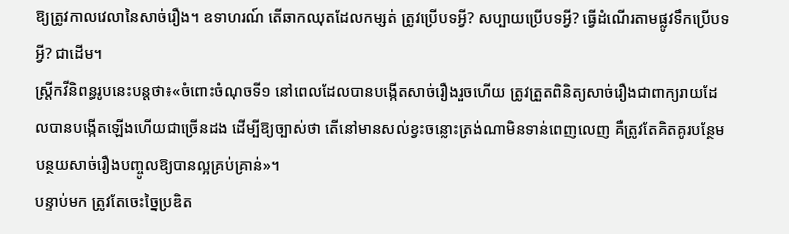ឱ្យត្រូវកាលវេលានៃសាច់រឿង។ ឧទាហរណ៍ តើឆាកឈុតដែលកម្សត់ ត្រូវប្រើបទអ្វី? សប្បាយប្រើបទអ្វី? ធ្វើដំណើរតាមផ្លូវទឹកប្រើបទអ្វី? ជាដើម។
ស្ត្រីកវីនិពន្ធរូបនេះបន្តថា៖«ចំពោះចំណុចទី១ នៅពេលដែលបានបង្កើតសាច់រឿងរួចហើយ ត្រូវត្រួតពិនិត្យសាច់រឿងជាពាក្យរាយដែលបានបង្កើតឡើងហើយជាច្រើនដង ដើម្បីឱ្យច្បាស់ថា តើនៅមានសល់ខ្វះចន្លោះត្រង់ណាមិនទាន់ពេញលេញ គឺត្រូវតែគិតគូរបន្ថែមបន្ថយសាច់រឿងបញ្ចូលឱ្យបានល្អគ្រប់គ្រាន់»។
បន្ទាប់មក ត្រូវតែចេះច្នៃប្រឌិត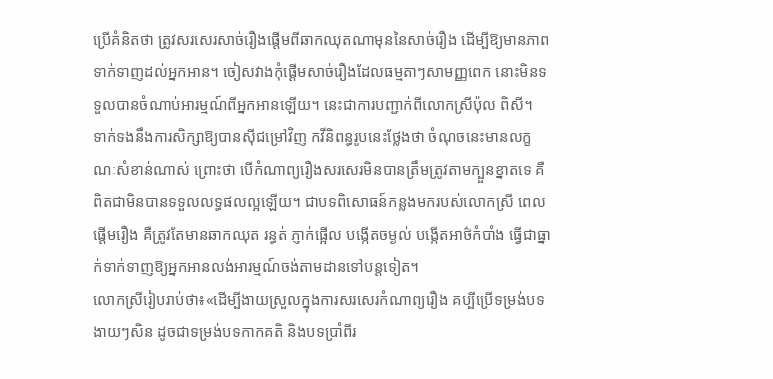ប្រើគំនិតថា ត្រូវសរសេរសាច់រឿងផ្តើមពីឆាកឈុតណាមុននៃសាច់រឿង ដើម្បីឱ្យមានភាពទាក់ទាញដល់អ្នកអាន។ ចៀសវាងកុំផ្តើមសាច់រឿងដែលធម្មតាៗសាមញ្ញពេក នោះមិនទទួលបានចំណាប់អារម្មណ៍ពីអ្នកអានឡើយ។ នេះជាការបញ្ជាក់ពីលោកស្រីប៉ុល ពិសី។
ទាក់ទងនឹងការសិក្សាឱ្យបានស៊ីជម្រៅវិញ កវីនិពន្ធរូបនេះថ្លែងថា ចំណុចនេះមានលក្ខណៈសំខាន់ណាស់ ព្រោះថា បើកំណាព្យរឿងសរសេរមិនបានត្រឹមត្រូវតាមក្បួនខ្នាតទេ គឺពិតជាមិនបានទទួលលទ្ធផលល្អឡើយ។ ជាបទពិសោធន៍កន្លងមករបស់លោកស្រី ពេលផ្តើមរឿង គឺត្រូវតែមានឆាកឈុត រន្ធត់ ភ្ញាក់ផ្អើល បង្កើតចម្ងល់ បង្កើតអាថ៌កំបាំង ធ្វើជាធ្នាក់ទាក់ទាញឱ្យអ្នកអានលង់អារម្មណ៍ចង់តាមដានទៅបន្តទៀត។
លោកស្រីរៀបរាប់ថា៖«ដើម្បីងាយស្រួលក្នុងការសរសេរកំណាព្យរឿង គប្បីប្រើទម្រង់បទងាយៗសិន ដូចជាទម្រង់បទកាកគតិ និងបទប្រាំពីរ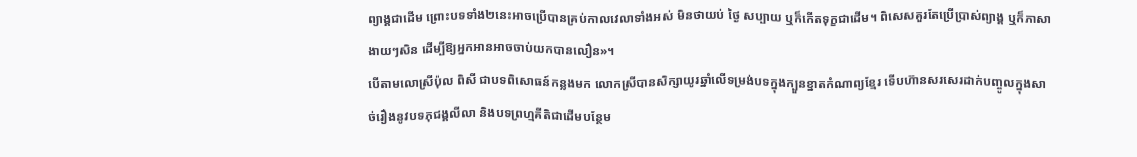ព្យាង្គជាដើម ព្រោះបទទាំង២នេះអាចប្រើបានគ្រប់កាលវេលាទាំងអស់ មិនថាយប់ ថ្ងៃ សប្បាយ ឬក៏កើតទុក្ខជាដើម។ ពិសេសគួរតែប្រើប្រាស់ព្យាង្គ ឬក៏ភាសាងាយៗសិន ដើម្បីឱ្យអ្នកអានអាចចាប់យកបានលឿន»។
បើតាមលោស្រីប៉ុល ពិសី ជាបទពិសោធន៍កន្លងមក លោកស្រីបានសិក្សាយូរឆ្នាំលើទម្រង់បទក្នុងក្បួនខ្នាតកំណាព្យខ្មែរ ទើបហ៊ានសរសេរដាក់បញ្ចូលក្នុងសាច់រឿងនូវបទភុជង្គលីលា និងបទព្រហ្មគីតិជាដើមបន្ថែម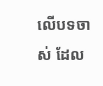លើបទចាស់ ដែល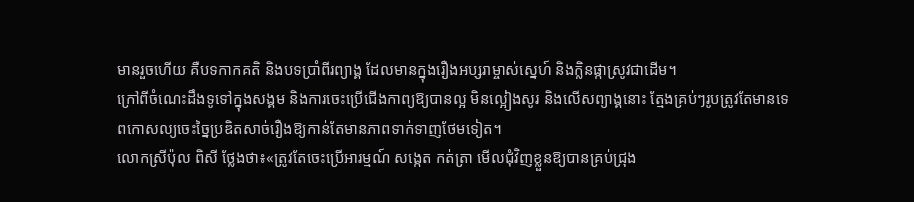មានរួចហើយ គឺបទកាកគតិ និងបទប្រាំពីរព្យាង្គ ដែលមានក្នុងរឿងអប្សរាម្ចាស់ស្នេហ៍ និងក្លិនផ្កាស្រូវជាដើម។
ក្រៅពីចំណេះដឹងទូទៅក្នុងសង្គម និងការចេះប្រើជើងកាព្យឱ្យបានល្អ មិនល្អៀងសូរ និងលើសព្យាង្គនោះ ត្មែងគ្រប់ៗរូបត្រូវតែមានទេពកោសល្យចេះច្នៃប្រឌិតសាច់រឿងឱ្យកាន់តែមានភាពទាក់ទាញថែមទៀត។
លោកស្រីប៉ុល ពិសី ថ្លែងថា៖«ត្រូវតែចេះប្រើអារម្មណ៍ សង្កេត កត់ត្រា មើលជុំវិញខ្លួនឱ្យបានគ្រប់ជ្រុង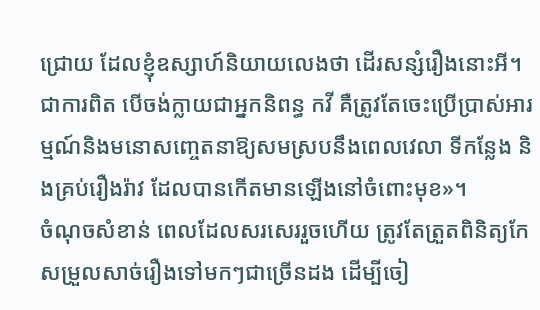ជ្រោយ ដែលខ្ញុំឧស្សាហ៍និយាយលេងថា ដើរសន្សំរឿងនោះអី។ ជាការពិត បើចង់ក្លាយជាអ្នកនិពន្ធ កវី គឺត្រូវតែចេះប្រើប្រាស់អារម្មណ៍និងមនោសញ្ចេតនាឱ្យសមស្របនឹងពេលវេលា ទីកន្លែង និងគ្រប់រឿងរ៉ាវ ដែលបានកើតមានឡើងនៅចំពោះមុខ»។
ចំណុចសំខាន់ ពេលដែលសរសេររួចហើយ ត្រូវតែត្រួតពិនិត្យកែសម្រួលសាច់រឿងទៅមកៗជាច្រើនដង ដើម្បីចៀ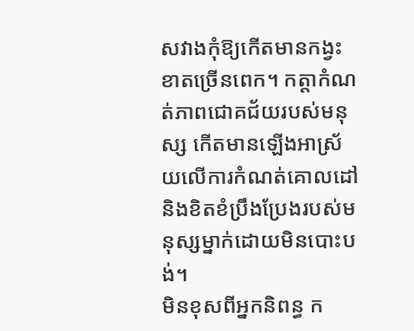សវាងកុំឱ្យកើតមានកង្វះខាតច្រើនពេក។ កត្តាកំណត់ភាពជោគជ័យរបស់មនុស្ស កើតមានឡើងអាស្រ័យលើការកំណត់គោលដៅ និងខិតខំប្រឹងប្រែងរបស់មនុស្សម្នាក់ដោយមិនបោះបង់។
មិនខុសពីអ្នកនិពន្ធ ក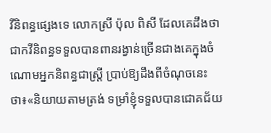វីនិពន្ធផ្សេងទេ លោកស្រី ប៉ុល ពិសី ដែលគេដឹងថា ជាកវីនិពន្ធទទួលបានពានរង្វាន់ច្រើនជាងគេក្នុងចំណោមអ្នកនិពន្ធជាស្ត្រី ប្រាប់ឱ្យដឹងពីចំណុចនេះថា៖«និយាយតាមត្រង់ ទម្រាំខ្ញុំទទួលបានជោគជ័យ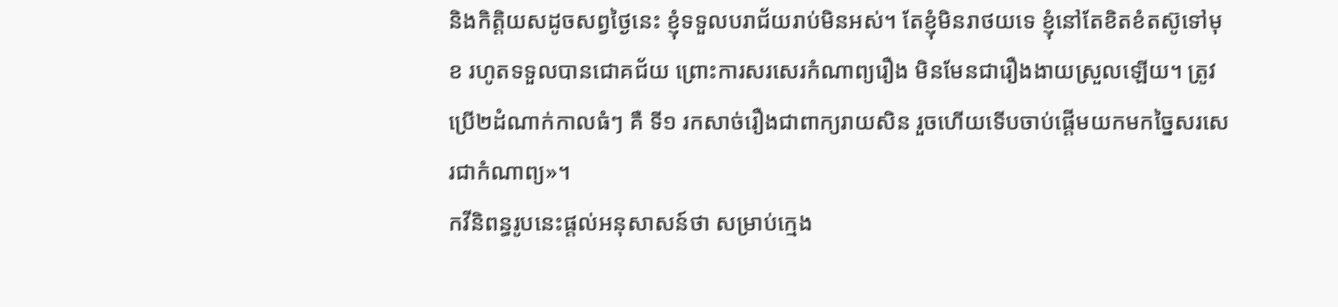និងកិត្តិយសដូចសព្វថ្ងៃនេះ ខ្ញុំទទួលបរាជ័យរាប់មិនអស់។ តែខ្ញុំមិនរាថយទេ ខ្ញុំនៅតែខិតខំតស៊ូទៅមុខ រហូតទទួលបានជោគជ័យ ព្រោះការសរសេរកំណាព្យរឿង មិនមែនជារឿងងាយស្រួលឡើយ។ ត្រូវប្រើ២ដំណាក់កាលធំៗ គឺ ទី១ រកសាច់រឿងជាពាក្យរាយសិន រួចហើយទើបចាប់ផ្តើមយកមកច្នៃសរសេរជាកំណាព្យ»។
កវីនិពន្ធរូបនេះផ្ដល់អនុសាសន៍ថា សម្រាប់ក្មេង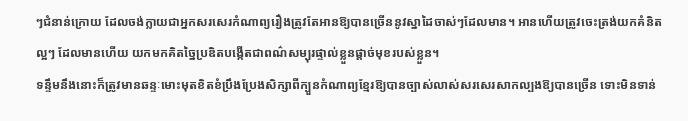ៗជំនាន់ក្រោយ ដែលចង់ក្លាយជាអ្នកសរសេរកំណាព្យរឿងត្រូវតែអានឱ្យបានច្រើននូវស្នាដៃចាស់ៗដែលមាន។ អានហើយត្រូវចេះត្រង់យកគំនិតល្អៗ ដែលមានហើយ យកមកគិតច្នៃប្រឌិតបង្កើតជាពណ៌សម្បុរផ្ទាល់ខ្លួនផ្តាច់មុខរបស់ខ្លួន។
ទន្ទឹមនឹងនោះក៏ត្រូវមានឆន្ទៈមោះមុតខិតខំប្រឹងប្រែងសិក្សាពីក្បួនកំណាព្យខ្មែរឱ្យបានច្បាស់លាស់សរសេរសាកល្បងឱ្យបានច្រើន ទោះមិនទាន់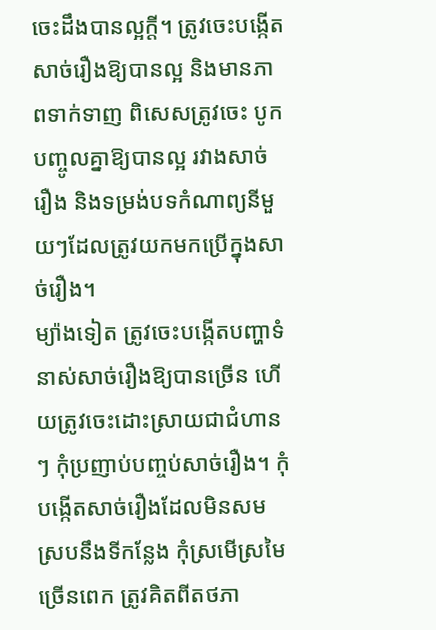ចេះដឹងបានល្អក្តី។ ត្រូវចេះបង្កើតសាច់រឿងឱ្យបានល្អ និងមានភាពទាក់ទាញ ពិសេសត្រូវចេះ បូកបញ្ចូលគ្នាឱ្យបានល្អ រវាងសាច់រឿង និងទម្រង់បទកំណាព្យនីមួយៗដែលត្រូវយកមកប្រើក្នុងសាច់រឿង។
ម្យ៉ាងទៀត ត្រូវចេះបង្កើតបញ្ហាទំនាស់សាច់រឿងឱ្យបានច្រើន ហើយត្រូវចេះដោះស្រាយជាជំហានៗ កុំប្រញាប់បញ្ចប់សាច់រឿង។ កុំបង្កើតសាច់រឿងដែលមិនសមស្របនឹងទីកន្លែង កុំស្រមើស្រមៃច្រើនពេក ត្រូវគិតពីតថភា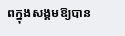ពក្នុងសង្គមឱ្យបាន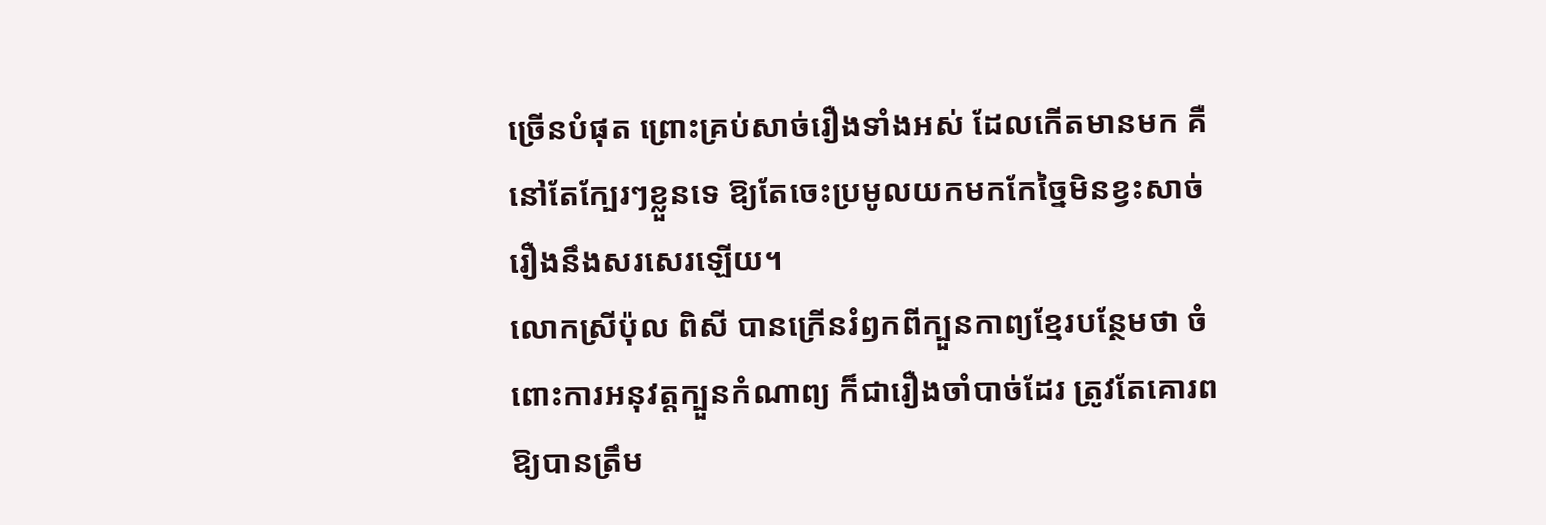ច្រើនបំផុត ព្រោះគ្រប់សាច់រឿងទាំងអស់ ដែលកើតមានមក គឺនៅតែក្បែរៗខ្លួនទេ ឱ្យតែចេះប្រមូលយកមកកែច្នៃមិនខ្វះសាច់រឿងនឹងសរសេរឡើយ។
លោកស្រីប៉ុល ពិសី បានក្រើនរំឭកពីក្បួនកាព្យខ្មែរបន្ថែមថា ចំពោះការអនុវត្តក្បួនកំណាព្យ ក៏ជារឿងចាំបាច់ដែរ ត្រូវតែគោរពឱ្យបានត្រឹម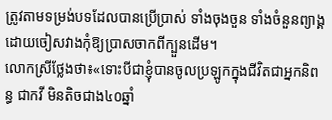ត្រូវតាមទម្រង់បទដែលបានប្រើប្រាស់ ទាំងចុងចួន ទាំងចំនួនព្យាង្គ ដោយចៀសវាងកុំឱ្យប្រាសចាកពីក្បួនដើម។
លោកស្រីថ្លែងថា៖«ទោះបីជាខ្ញុំបានចូលប្រឡូកក្នុងជីវិតជាអ្នកនិពន្ធ ជាកវី មិនតិចជាង៤០ឆ្នាំ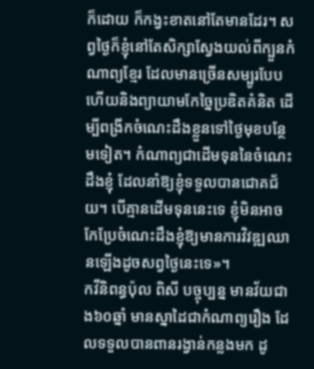ក៏ដោយ ក៏កង្វះខាតនៅតែមានដែរ។ សព្វថ្ងៃក៏ខ្ញុំនៅតែសិក្សាស្វែងយល់ពីក្បួនកំណាព្យខ្មែរ ដែលមានច្រើនសម្បូរបែប ហើយនិងព្យាយាមកែច្នៃប្រឌិតគំនិត ដើម្បីពង្រីកចំណេះដឹងខ្លួនទៅថ្ងៃមុខបន្ថែមទៀត។ កំណាព្យជាដើមទុននៃចំណេះដឹងខ្ញុំ ដែលនាំឱ្យខ្ញុំទទួលបានជោគជ័យ។ បើគ្មានដើមទុននេះទេ ខ្ញុំមិនអាចកែប្រែចំណេះដឹងខ្ញុំឱ្យមានការវិវឌ្ឍឈានឡើងដូចសព្វថ្ងៃនេះទេ»។
កវីនិពន្ធប៉ុល ពិសី បច្ចុប្បន្ន មានវ័យជាង៦០ឆ្នាំ មានស្នាដៃជាកំណាព្យរឿង ដែលទទួលបានពានរង្វាន់កន្លងមក ដូ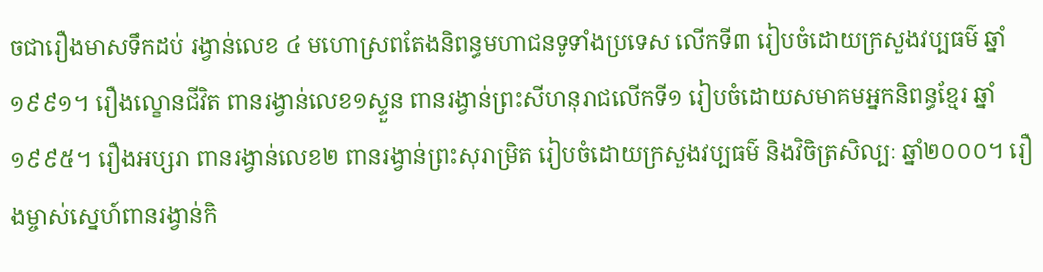ចជារឿងមាសទឹកដប់ រង្វាន់លេខ ៤ មហោស្រពតែងនិពន្ធមហាជនទូទាំងប្រទេស លើកទី៣ រៀបចំដោយក្រសួងវប្បធម៌ ឆ្នាំ១៩៩១។ រឿងល្ខោនជីវិត ពានរង្វាន់លេខ១ស្ទួន ពានរង្វាន់ព្រះសីហនុរាជលើកទី១ រៀបចំដោយសមាគមអ្នកនិពន្ធខ្មែរ ឆ្នាំ១៩៩៥។ រឿងអប្សរា ពានរង្វាន់លេខ២ ពានរង្វាន់ព្រះសុរាម្រិត រៀបចំដោយក្រសួងវប្បធម៌ និងវិចិត្រសិល្បៈ ឆ្នាំ២០០០។ រឿងម្ចាស់ស្នេហ៍ពានរង្វាន់កិ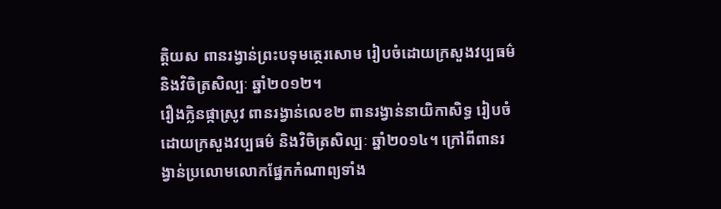ត្តិយស ពានរង្វាន់ព្រះបទុមត្ថេរសោម រៀបចំដោយក្រសួងវប្បធម៌ និងវិចិត្រសិល្បៈ ឆ្នាំ២០១២។
រឿងក្លិនផ្កាស្រូវ ពានរង្វាន់លេខ២ ពានរង្វាន់នាយិកាសិទ្ធ រៀបចំដោយក្រសួងវប្បធម៌ និងវិចិត្រសិល្បៈ ឆ្នាំ២០១៤។ ក្រៅពីពានរង្វាន់ប្រលោមលោកផ្នែកកំណាព្យទាំង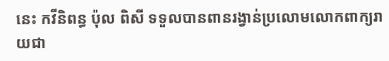នេះ កវីនិពន្ធ ប៉ុល ពិសី ទទួលបានពានរង្វាន់ប្រលោមលោកពាក្យរាយជា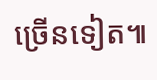ច្រើនទៀត៕